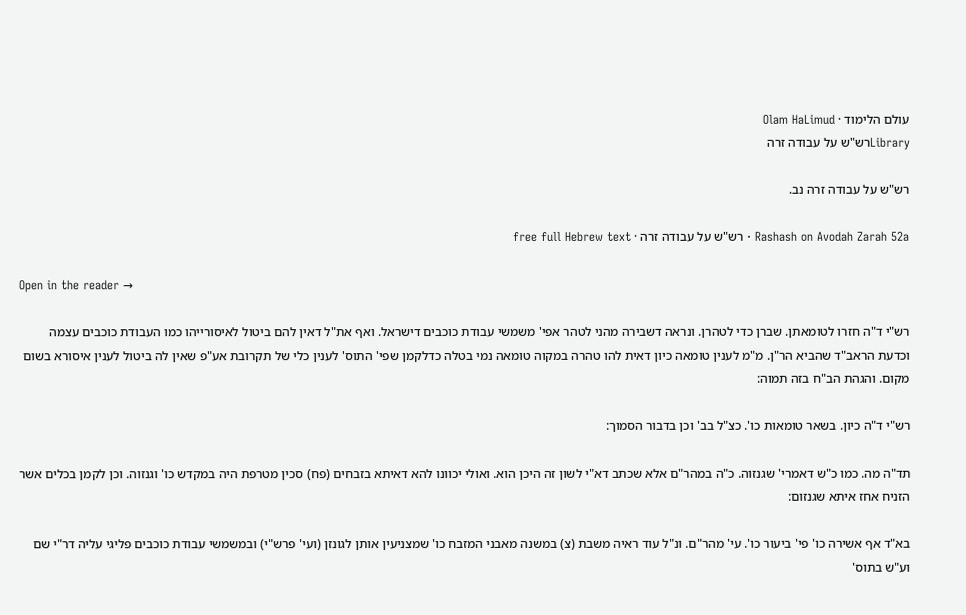עולם הלימוד · Olam HaLimud
Libraryרש"ש על עבודה זרה

רש"ש על עבודה זרה נב.

Rashash on Avodah Zarah 52a · רש"ש על עבודה זרה · free full Hebrew text

Open in the reader →

רש"י ד"ה חזרו לטומאתן. שברן כדי לטהרן. ונראה דשבירה מהני לטהר אפי' משמשי עבודת כוכבים דישראל. ואף את"ל דאין להם ביטול לאיסורייהו כמו העבודת כוכבים עצמה וכדעת הראב"ד שהביא הר"ן. מ"מ לענין טומאה כיון דאית להו טהרה במקוה טומאה נמי בטלה כדלקמן שפי' התוס' לענין כלי של תקרובת אע"פ שאין לה ביטול לענין איסורא בשום מקום. והגהת הב"ח בזה תמוה:

רש"י ד"ה כיון. בשאר טומאות כו'. כצ"ל בב' וכן בדבור הסמוך:

תד"ה מה. כמו כ"ש דאמרי' שגנזוה. כ"ה במהר"ם אלא שכתב דא"י לשון זה היכן הוא. ואולי יכוונו להא דאיתא בזבחים (פח) סכין מטרפת היה במקדש כו' וגנזוה. וכן לקמן בכלים אשר הזניח אחז איתא שגנזום:

בא"ד אף אשירה כו' פי' ביעור כו'. עי' מהר"ם. ונ"ל עוד ראיה משבת (צ) במשנה מאבני המזבח כו' שמצניעין אותן לגונזן (ועי' פרש"י) ובמשמשי עבודת כוכבים פליגי עליה דר"י שם וע"ש בתוס'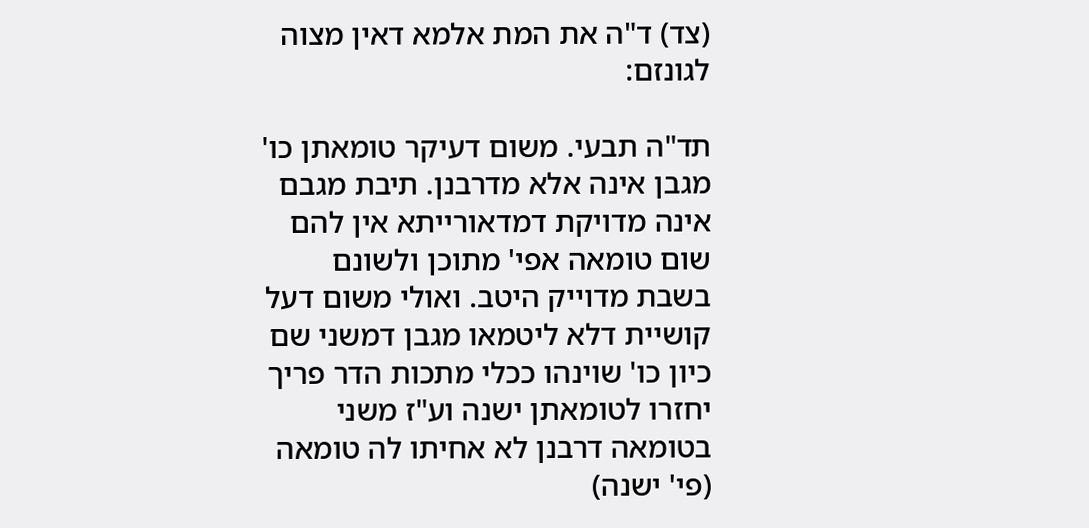(צד) ד"ה את המת אלמא דאין מצוה לגונזם:

תד"ה תבעי. משום דעיקר טומאתן כו' מגבן אינה אלא מדרבנן. תיבת מגבם אינה מדויקת דמדאורייתא אין להם שום טומאה אפי' מתוכן ולשונם בשבת מדוייק היטב. ואולי משום דעל קושיית דלא ליטמאו מגבן דמשני שם כיון כו' שוינהו ככלי מתכות הדר פריך יחזרו לטומאתן ישנה וע"ז משני בטומאה דרבנן לא אחיתו לה טומאה (פי' ישנה)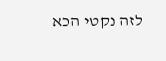לזה נקטי הכא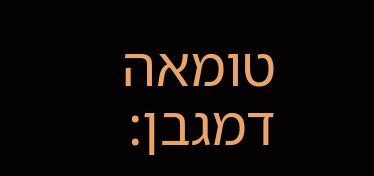טומאה דמגבן: